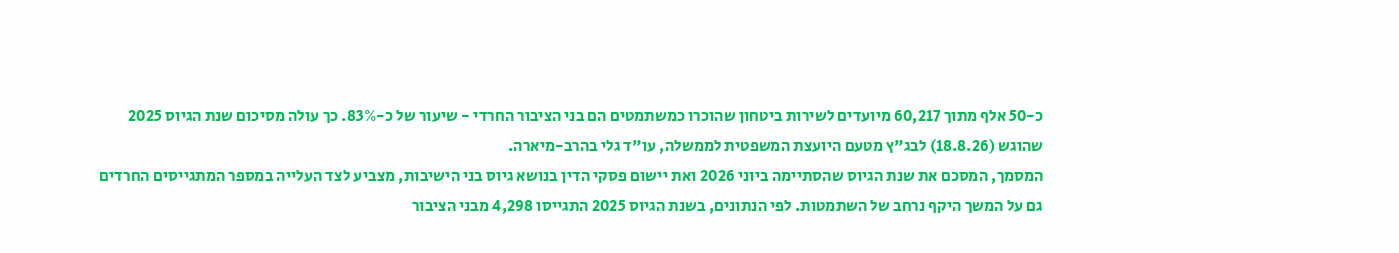כ-50 אלף מתוך 60,217 מיועדים לשירות ביטחון שהוכרו כמשתמטים הם בני הציבור החרדי - שיעור של כ-83%. כך עולה מסיכום שנת הגיוס 2025 שהוגש (18.8.26) לבג"ץ מטעם היועצת המשפטית לממשלה, עו"ד גלי בהרב-מיארה.
המסמך, המסכם את שנת הגיוס שהסתיימה ביוני 2026 ואת יישום פסקי הדין בנושא גיוס בני הישיבות, מצביע לצד העלייה במספר המתגייסים החרדים גם על המשך היקף נרחב של השתמטות. לפי הנתונים, בשנת הגיוס 2025 התגייסו 4,298 מבני הציבור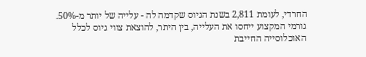החרדי, לעומת 2,811 בשנת הגיוס שקדמה לה - עלייה של יותר מ-50%.
גורמי המקצוע ייחסו את העלייה, בין היתר, להוצאת צווי גיוס לכלל האוכלוסייה החייבת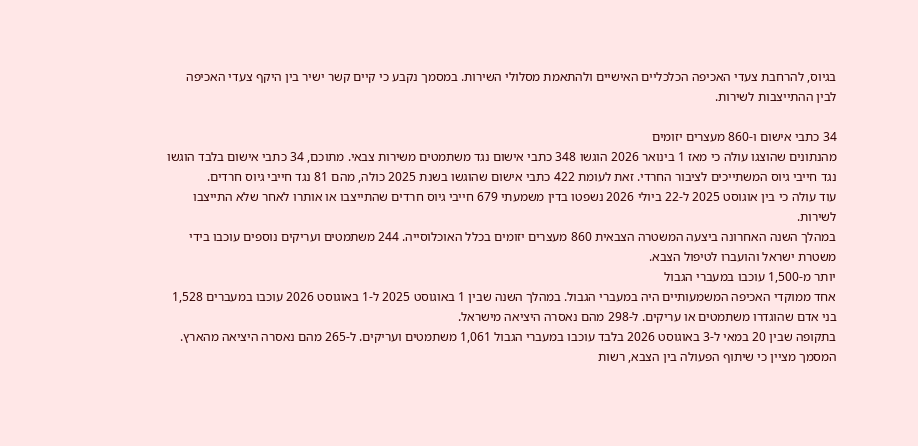בגיוס, להרחבת צעדי האכיפה הכלכליים האישיים ולהתאמת מסלולי השירות. במסמך נקבע כי קיים קשר ישיר בין היקף צעדי האכיפה לבין ההתייצבות לשירות.

34 כתבי אישום ו-860 מעצרים יזומים
מהנתונים שהוצגו עולה כי מאז 1 בינואר 2026 הוגשו 348 כתבי אישום נגד משתמטים משירות צבאי. מתוכם, 34 כתבי אישום בלבד הוגשו נגד חייבי גיוס המשתייכים לציבור החרדי. זאת לעומת 422 כתבי אישום שהוגשו בשנת 2025 כולה, מהם 81 נגד חייבי גיוס חרדים.
עוד עולה כי בין אוגוסט 2025 ל-22 ביולי 2026 נשפטו בדין משמעתי 679 חייבי גיוס חרדים שהתייצבו או אותרו לאחר שלא התייצבו לשירות.
במהלך השנה האחרונה ביצעה המשטרה הצבאית 860 מעצרים יזומים בכלל האוכלוסייה. 244 משתמטים ועריקים נוספים עוכבו בידי משטרת ישראל והועברו לטיפול הצבא.
יותר מ-1,500 עוכבו במעברי הגבול
אחד ממוקדי האכיפה המשמעותיים היה במעברי הגבול. במהלך השנה שבין 1 באוגוסט 2025 ל-1 באוגוסט 2026 עוכבו במעברים 1,528 בני אדם שהוגדרו משתמטים או עריקים. ל-298 מהם נאסרה היציאה מישראל.
בתקופה שבין 20 במאי ל-3 באוגוסט 2026 בלבד עוכבו במעברי הגבול 1,061 משתמטים ועריקים. ל-265 מהם נאסרה היציאה מהארץ.
המסמך מציין כי שיתוף הפעולה בין הצבא, רשות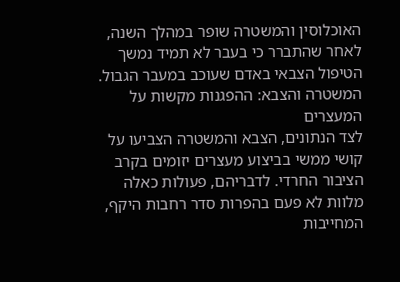האוכלוסין והמשטרה שופר במהלך השנה, לאחר שהתברר כי בעבר לא תמיד נמשך הטיפול הצבאי באדם שעוכב במעבר הגבול.
המשטרה והצבא: ההפגנות מקשות על המעצרים
לצד הנתונים, הצבא והמשטרה הצביעו על קושי ממשי בביצוע מעצרים יזומים בקרב הציבור החרדי. לדבריהם, פעולות כאלה מלוות לא פעם בהפרות סדר רחבות היקף, המחייבות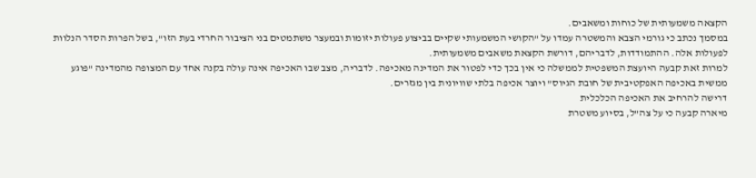הקצאה משמעותית של כוחות ומשאבים.
במסמך נכתב כי גורמי הצבא והמשטרה עמדו על "הקושי המשמעותי שקיים בביצוע פעולות יזומות ובמעצר משתמטים בני הציבור החרדי בעת הזו", בשל הפרות הסדר הנלוות לפעולות אלה. ההתמודדות, לדבריהם, דורשת הקצאת משאבים משמעותית.
למרות זאת קבעה היועצת המשפטית לממשלה כי אין בכך כדי לפטור את המדינה מאכיפה. לדבריה, מצב שבו האכיפה אינה עולה בקנה אחד עם המצופה מהמדינה "פוגע ממשית באכיפה האפקטיבית של חובת הגיוס" ויוצר אכיפה בלתי שוויונית בין מגזרים.
דרישה להרחיב את האכיפה הכלכלית
מיארה קבעה כי על צה"ל, בסיוע משטרת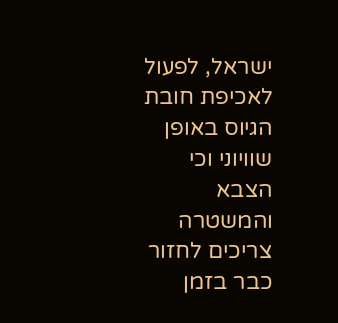ישראל, לפעול לאכיפת חובת הגיוס באופן שוויוני וכי הצבא והמשטרה צריכים לחזור כבר בזמן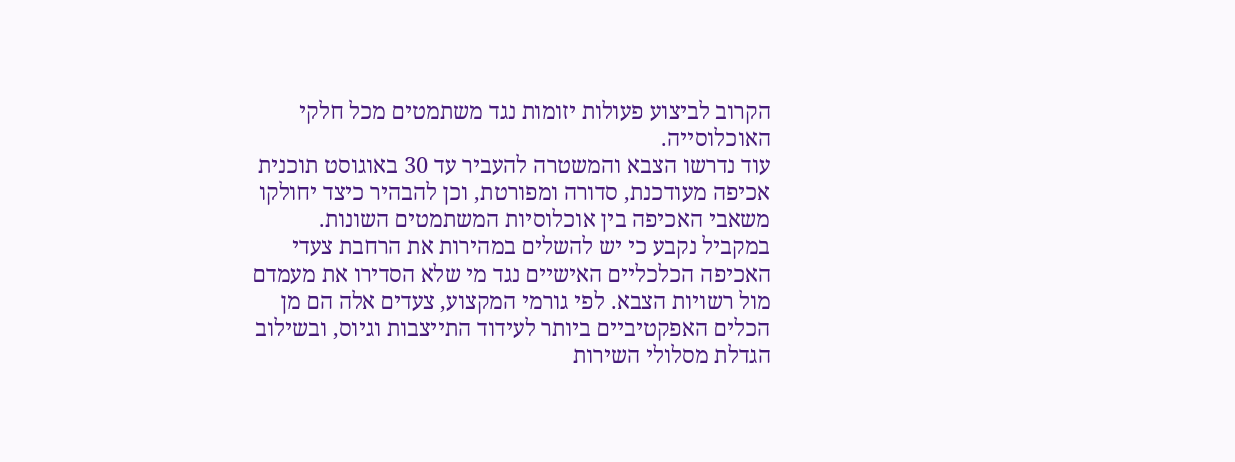הקרוב לביצוע פעולות יזומות נגד משתמטים מכל חלקי האוכלוסייה.
עוד נדרשו הצבא והמשטרה להעביר עד 30 באוגוסט תוכנית אכיפה מעודכנת, סדורה ומפורטת, וכן להבהיר כיצד יחולקו משאבי האכיפה בין אוכלוסיות המשתמטים השונות.
במקביל נקבע כי יש להשלים במהירות את הרחבת צעדי האכיפה הכלכליים האישיים נגד מי שלא הסדירו את מעמדם מול רשויות הצבא. לפי גורמי המקצוע, צעדים אלה הם מן הכלים האפקטיביים ביותר לעידוד התייצבות וגיוס, ובשילוב הגדלת מסלולי השירות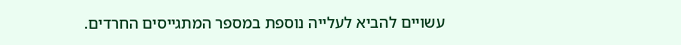עשויים להביא לעלייה נוספת במספר המתגייסים החרדים.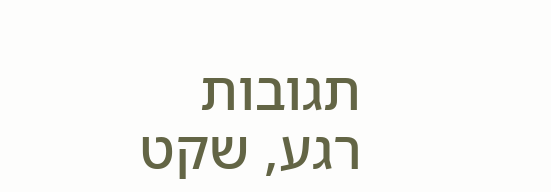תגובות
רגע, שקט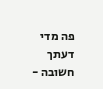פה מדי
דעתך חשובה -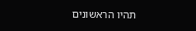תהיו הראשונים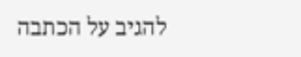להגיב על הכתבה